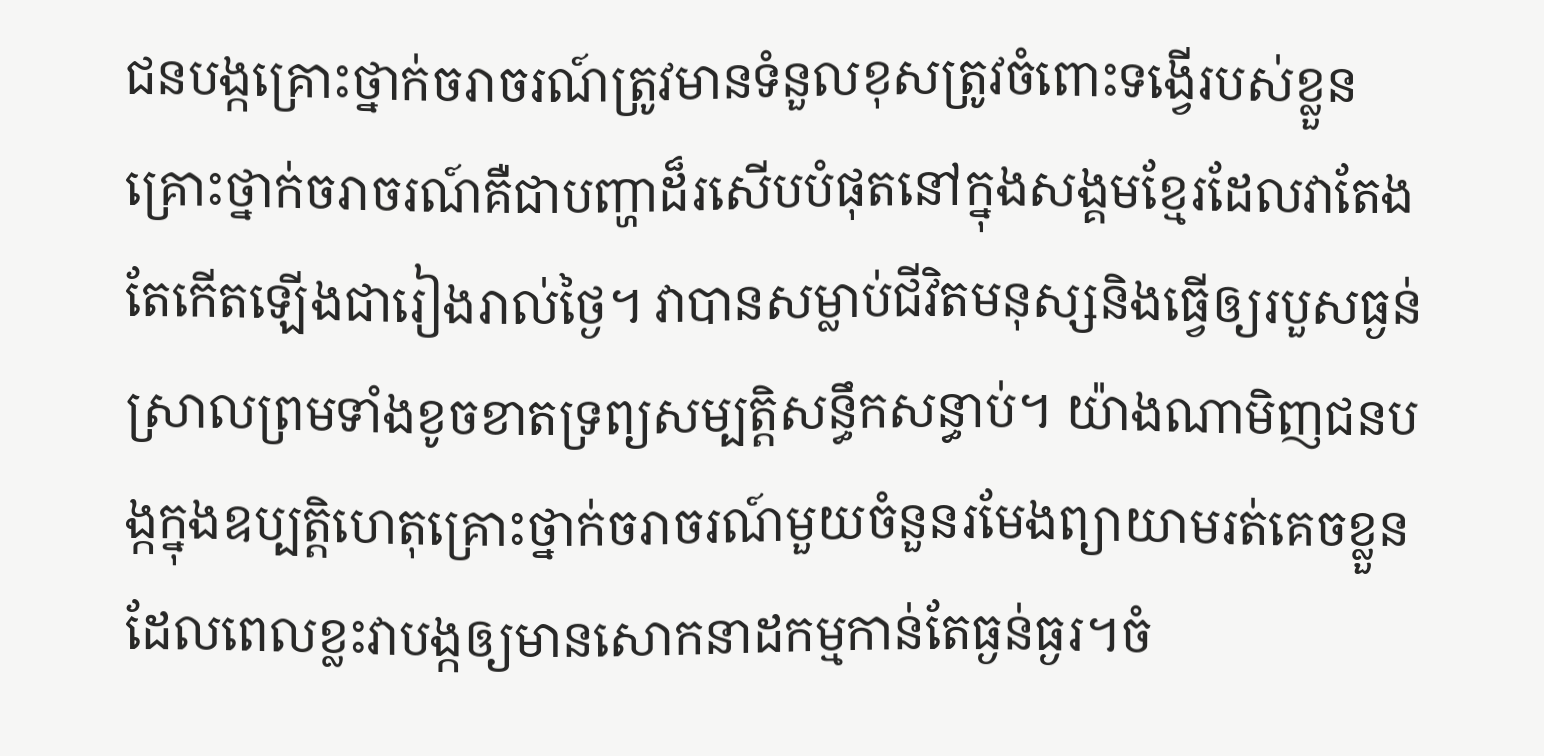ជនបង្កគ្រោះថ្នាក់ចរាចរណ៍ត្រូវមានទំនួលខុសត្រូវចំពោះទង្វើរបស់ខ្លួន
គ្រោះថ្នាក់ចរាចរណ៍គឺជាបញ្ហាដ៏រសើបបំផុតនៅក្នុងសង្គមខ្មែរដែលវាតែងតែកើតឡើងជារៀងរាល់ថ្ងៃ។ វាបានសម្លាប់ជីវិតមនុស្សនិងធ្វើឲ្យរបួសធ្ងន់ស្រាលព្រមទាំងខូចខាតទ្រព្យសម្បត្ដិសន្ធឹកសន្ធាប់។ យ៉ាងណាមិញជនបង្កក្នុងឧប្បតិ្ដហេតុគ្រោះថ្នាក់ចរាចរណ៍មួយចំនួនរមែងព្យាយាមរត់គេចខ្លួនដែលពេលខ្លះវាបង្កឲ្យមានសោកនាដកម្មកាន់តែធ្ងន់ធ្ងរ។ចំ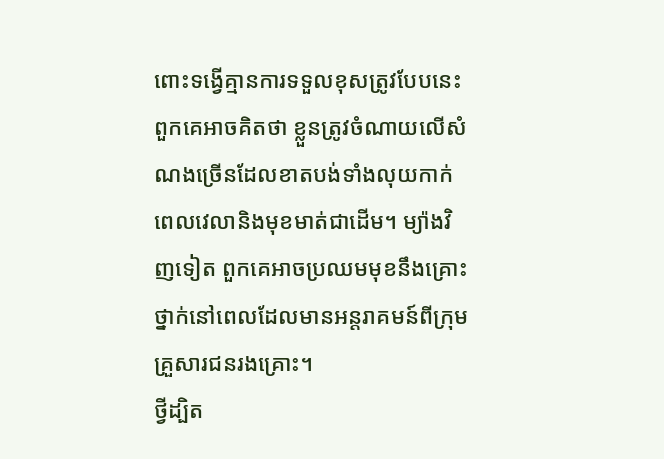ពោះទង្វើគ្មានការទទួលខុសត្រូវបែបនេះ ពួកគេអាចគិតថា ខ្លួនត្រូវចំណាយលើសំណងច្រើនដែលខាតបង់ទាំងលុយកាក់ ពេលវេលានិងមុខមាត់ជាដើម។ ម្យ៉ាងវិញទៀត ពួកគេអាចប្រឈមមុខនឹងគ្រោះថ្នាក់នៅពេលដែលមានអន្ដរាគមន៍ពីក្រុមគ្រួសារជនរងគ្រោះ។
ថ្វីដ្បិត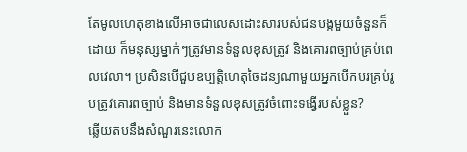តែមូលហេតុខាងលើអាចជាលេសដោះសារបស់ជនបង្កមួយចំនួនក៏ដោយ ក៏មនុស្សម្នាក់ៗត្រូវមានទំនួលខុសត្រូវ និងគោរពច្បាប់គ្រប់ពេលវេលា។ ប្រសិនបើជួបឧប្បត្ដិហេតុចៃដន្យណាមួយអ្នកបើកបរគ្រប់រូបត្រូវគោរពច្បាប់ និងមានទំនួលខុសត្រូវចំពោះទង្វើរបស់ខ្លួន?
ឆ្លើយតបនឹងសំណួរនេះលោក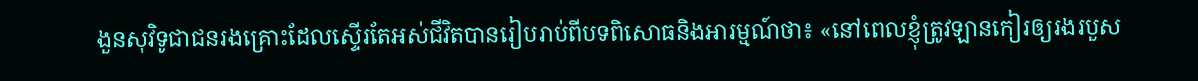ងួនសុវិទូជាជនរងគ្រោះដែលស្ទើរតែអស់ជីវិតបានរៀបរាប់ពីបទពិសោធនិងអារម្មណ៍ថា៖ «នៅពេលខ្ញុំត្រូវឡានកៀរឲ្យរងរបួស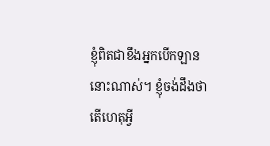ខ្ញុំពិតជាខឹងអ្នកបើកឡាននោះណាស់។ ខ្ញុំចង់ដឹងថា តើហេតុអ្វី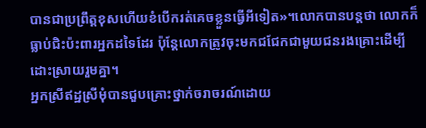បានជាប្រព្រឹត្ដខុសហើយខំបើករត់គេចខ្លួនធ្វើអីទៀត»។លោកបានបន្ដថា លោកក៏ធ្លាប់ជិះប៉ះពារអ្នកដទៃដែរ ប៉ុន្ដែលោកត្រូវចុះមកជជែកជាមួយជនរងគ្រោះដើម្បីដោះស្រាយរួមគ្នា។
អ្នកស្រីឥដ្ឋស្រីមុំបានជួបគ្រោះថ្នាក់ចរាចរណ៍ដោយ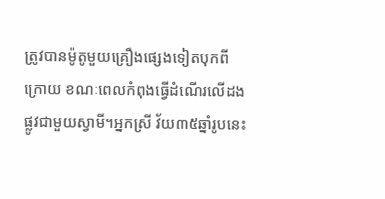ត្រូវបានម៉ូតូមួយគ្រឿងផ្សេងទៀតបុកពីក្រោយ ខណៈពេលកំពុងធ្វើដំណើរលើដងផ្លូវជាមួយស្វាមី។អ្នកស្រី វ័យ៣៥ឆ្នាំរូបនេះ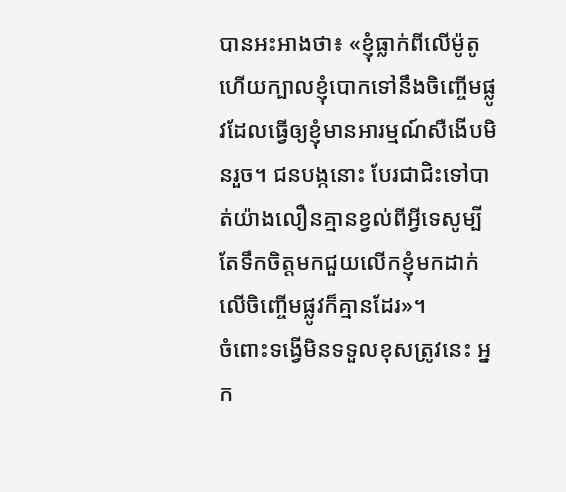បានអះអាងថា៖ «ខ្ញុំធ្លាក់ពីលើម៉ូតូហើយក្បាលខ្ញុំបោកទៅនឹងចិញ្ចើមផ្លូវដែលធ្វើឲ្យខ្ញុំមានអារម្មណ៍សឺងើបមិនរួច។ ជនបង្កនោះ បែរជាជិះទៅបាត់យ៉ាងលឿនគ្មានខ្វល់ពីអ្វីទេសូម្បីតែទឹកចិត្ដមកជួយលើកខ្ញុំមកដាក់លើចិញ្ចើមផ្លូវក៏គ្មានដែរ»។
ចំពោះទង្វើមិនទទួលខុសត្រូវនេះ អ្នក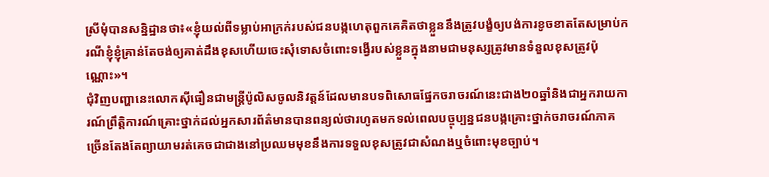ស្រីមុំបានសន្និដ្ឋានថា៖«ខ្ញុំយល់ពីទម្លាប់អាក្រក់របស់ជនបង្កហេតុពួកគេគិតថាខ្លួននឹងត្រូវបង្ខំឲ្យបង់ការខូចខាតតែសម្រាប់ករណីខ្ញុំខ្ញុំគ្រាន់តែចង់ឲ្យគាត់ដឹងខុសហើយចេះសុំទោសចំពោះទង្វើរបស់ខ្លួនក្នុងនាមជាមនុស្សត្រូវមានទំនួលខុសត្រូវប៉ុណ្ណោះ»។
ជុំវិញបញ្ហានេះលោកស៊ីធឿនជាមន្រ្តីប៉ូលិសចូលនិវត្តន៍ដែលមានបទពិសោធផ្នែកចរាចរណ៍នេះជាង២០ឆ្នាំនិងជាអ្នករាយការណ៍ព្រឹត្តិការណ៍គ្រោះថ្នាក់ដល់អ្នកសារព័ត៌មានបានពន្យល់ថារហូតមកទល់ពេលបច្ចុប្បន្នជនបង្កគ្រោះថ្នាក់ចរាចរណ៍ភាគច្រើនតែងតែព្យាយាមរត់គេចជាជាងនៅប្រឈមមុខនឹងការទទួលខុសត្រូវជាសំណងឬចំពោះមុខច្បាប់។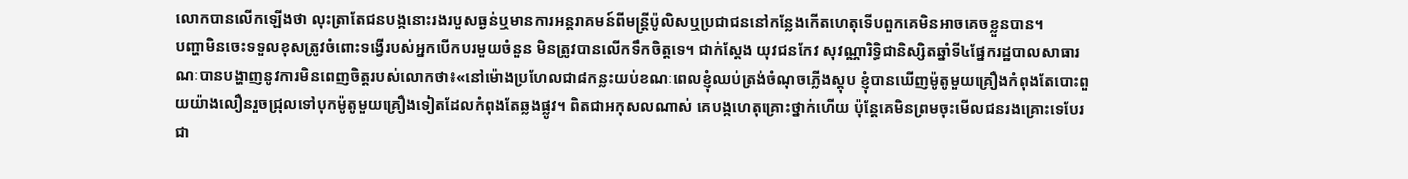លោកបានលើកឡើងថា លុះត្រាតែជនបង្កនោះរងរបួសធ្ងន់ឬមានការអន្តរាគមន៍ពីមន្ដ្រីប៉ូលិសឬប្រជាជននៅកន្លែងកើតហេតុទើបពួកគេមិនអាចគេចខ្លួនបាន។
បញ្ហាមិនចេះទទួលខុសត្រូវចំពោះទង្វើរបស់អ្នកបើកបរមួយចំនួន មិនត្រូវបានលើកទឹកចិត្ដទេ។ ជាក់ស្ដែង យុវជនកែវ សុវណ្ណារិទ្ធិជានិស្សិតឆ្នាំទី៤ផ្នែករដ្ឋបាលសាធារណៈបានបង្ហាញនូវការមិនពេញចិត្ដរបស់លោកថា៖«នៅម៉ោងប្រហែលជា៨កន្លះយប់ខណៈពេលខ្ញុំឈប់ត្រង់ចំណុចភ្លើងស្ដុប ខ្ញុំបានឃើញម៉ូតូមួយគ្រឿងកំពុងតែបោះពួយយ៉ាងលឿនរួចជ្រុលទៅបុកម៉ូតូមួយគ្រឿងទៀតដែលកំពុងតែឆ្លងផ្លូវ។ ពិតជាអកុសលណាស់ គេបង្កហេតុគ្រោះថ្នាក់ហើយ ប៉ុន្ដែគេមិនព្រមចុះមើលជនរងគ្រោះទេបែរជា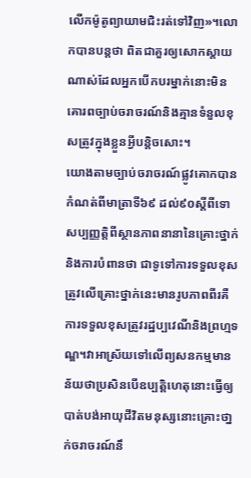លើកម៉ូតូព្យាយាមជិះរត់ទៅវិញ»។លោកបានបន្ដថា ពិតជាគួរឲ្យសោកស្ដាយណាស់ដែលអ្នកបើកបរម្នាក់នោះមិនគោរពច្បាប់ចរាចរណ៍និងគ្មានទំនួលខុសត្រូវក្នុងខ្លួនអ្វីបន្ដិចសោះ។
យោងតាមច្បាប់ចរាចរណ៍ផ្លូវគោកបានកំណត់ពីមាត្រាទី៦៩ ដល់៩០ស្តីពីទោសប្បញ្ញត្តិពីស្ថានភាពនានានៃគ្រោះថ្នាក់និងការបំពានថា ជាទូទៅការទទួលខុសត្រូវលើគ្រោះថ្នាក់នេះមានរូបភាពពីរគឺការទទួលខុសត្រូវរដ្ឋប្បវេណីនិងព្រហ្មទណ្ឌ។វាអាស្រ័យទៅលើព្យសនកម្មមានន័យថាប្រសិនបើឧប្បត្ដិហេតុនោះធ្វើឲ្យបាត់បង់អាយុជីវិតមនុស្សនោះគ្រោះថា្នក់ចរាចរណ៍នឹ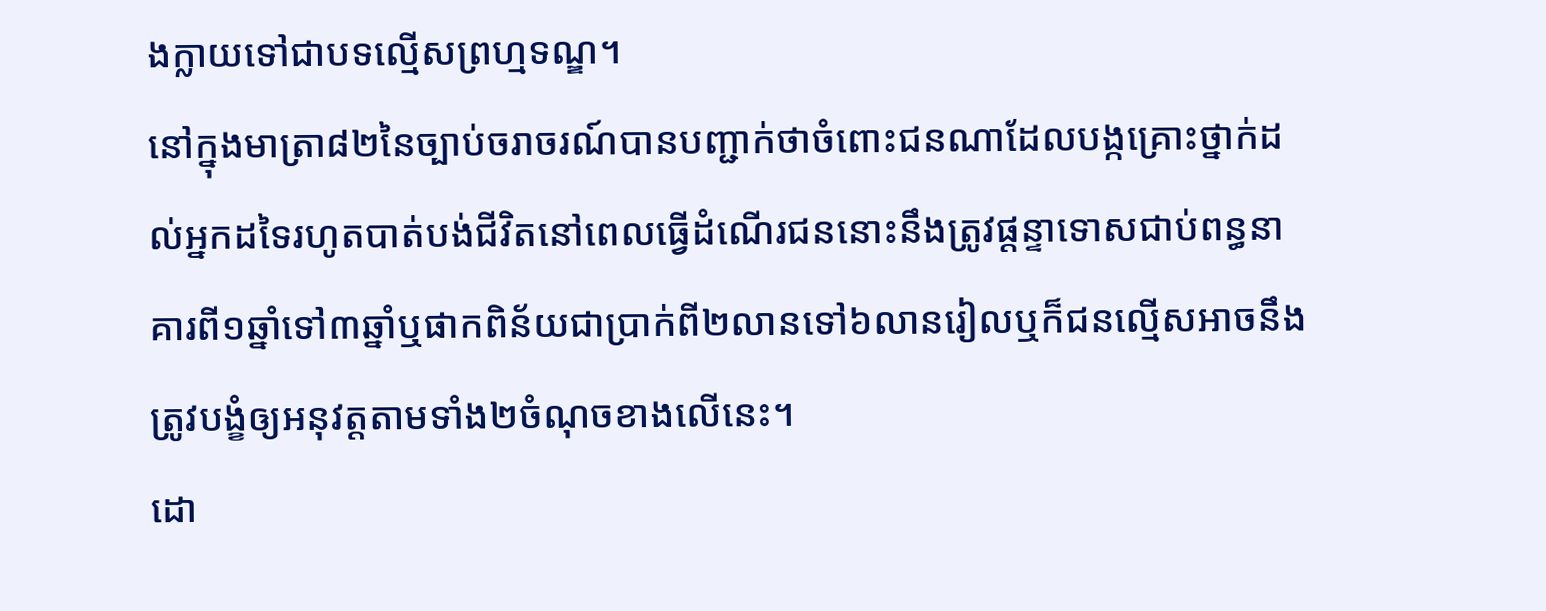ងក្លាយទៅជាបទល្មើសព្រហ្មទណ្ឌ។
នៅក្នុងមាត្រា៨២នៃច្បាប់ចរាចរណ៍បានបញ្ជាក់ថាចំពោះជនណាដែលបង្កគ្រោះថ្នាក់ដល់អ្នកដទៃរហូតបាត់បង់ជីវិតនៅពេលធ្វើដំណើរជននោះនឹងត្រូវផ្តន្ទាទោសជាប់ពន្ធនាគារពី១ឆ្នាំទៅ៣ឆ្នាំឬផាកពិន័យជាប្រាក់ពី២លានទៅ៦លានរៀលឬក៏ជនល្មើសអាចនឹងត្រូវបង្ខំឲ្យអនុវត្តតាមទាំង២ចំណុចខាងលើនេះ។
ដោ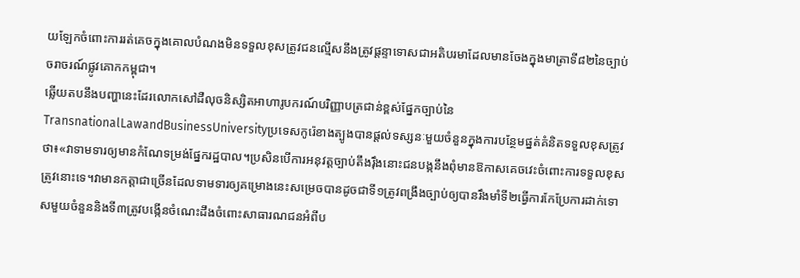យឡែកចំពោះការរត់គេចក្នុងគោលបំណងមិនទទួលខុសត្រូវជនល្មើសនឹងត្រូវផ្តន្ទាទោសជាអតិបរមាដែលមានចែងក្នុងមាត្រាទី៨២នៃច្បាប់ចរាចរណ៍ផ្លូវគោកកម្ពុជា។
ឆើ្លយតបនឹងបញ្ហានេះដែរលោកសៅដឺលុចនិស្សិតអាហារូបករណ៍បរិញ្ញាបត្រជាន់ខ្ពស់ផ្នែកច្បាប់នៃTransnationalLawandBusinessUniversityប្រទេសកូរ៉េខាងត្បូងបានផ្តល់ទស្សនៈមួយចំនួនក្នុងការបន្ថែមផ្នត់គំនិតទទួលខុសត្រូវថា៖«វាទាមទារឲ្យមានកំណែទម្រង់ផ្នែករដ្ឋបាល។ប្រសិនបើការអនុវត្តច្បាប់តឹងរ៉ឹងនោះជនបង្កនឹងពុំមានឱកាសគេចវេះចំពោះការទទួលខុសត្រូវនោះទេ។វាមានកត្តាជាច្រើនដែលទាមទារឲ្យគម្រោងនេះសម្រេចបានដូចជាទី១ត្រូវពង្រឹងច្បាប់ឲ្យបានរឹងមាំទី២ធ្វើការកែប្រែការដាក់ទោសមួយចំនួននិងទី៣ត្រូវបង្កើនចំណេះដឹងចំពោះសាធារណជនអំពីប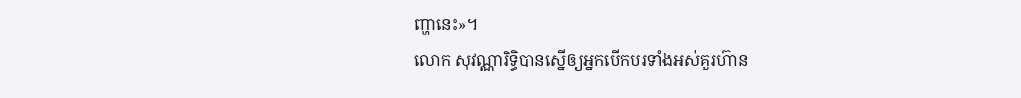ញ្ហានេះ»។
លោក សុវណ្ណារិទ្ធិបានស្នើឲ្យអ្នកបើកបរទាំងអស់គួរហ៊ាន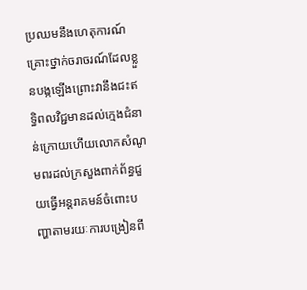ប្រឈមនឹងហេតុការណ៍គ្រោះថ្នាក់ចរាចរណ៍ដែលខ្លួនបង្កឡើងព្រោះវានឹងជះឥទ្ធិពលវិជ្ជមានដល់ក្មេងជំនាន់ក្រោយហើយលោកសំណូមពរដល់ក្រសួងពាក់ព័ន្ធជួយធ្វើអន្តរាគមន៍ចំពោះបញ្ហាតាមរយៈការបង្រៀនពី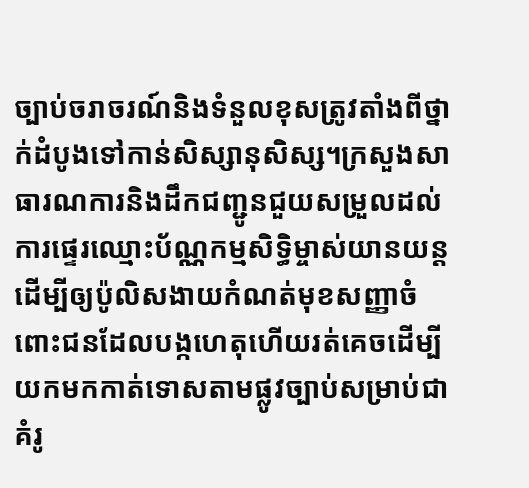ច្បាប់ចរាចរណ៍និងទំនួលខុសត្រូវតាំងពីថ្នាក់ដំបូងទៅកាន់សិស្សានុសិស្ស។ក្រសួងសាធារណការនិងដឹកជញ្ជូនជួយសម្រួលដល់ការផ្ទេរឈ្មោះប័ណ្ណកម្មសិទ្ធិម្ចាស់យានយន្តដើម្បីឲ្យប៉ូលិសងាយកំណត់មុខសញ្ញាចំពោះជនដែលបង្កហេតុហើយរត់គេចដើម្បីយកមកកាត់ទោសតាមផ្លូវច្បាប់សម្រាប់ជាគំរូ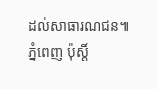ដល់សាធារណជន៕
ភ្នំពេញ ប៉ុស្តិ៍